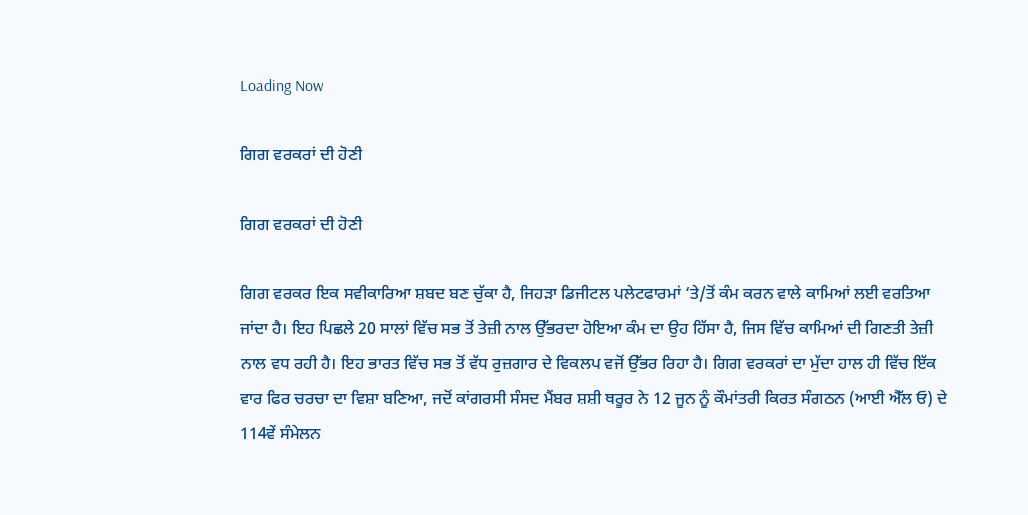Loading Now

ਗਿਗ ਵਰਕਰਾਂ ਦੀ ਹੋਣੀ

ਗਿਗ ਵਰਕਰਾਂ ਦੀ ਹੋਣੀ

ਗਿਗ ਵਰਕਰ ਇਕ ਸਵੀਕਾਰਿਆ ਸ਼ਬਦ ਬਣ ਚੁੱਕਾ ਹੈ, ਜਿਹੜਾ ਡਿਜੀਟਲ ਪਲੇਟਫਾਰਮਾਂ ‘ਤੇ/ਤੋਂ ਕੰਮ ਕਰਨ ਵਾਲੇ ਕਾਮਿਆਂ ਲਈ ਵਰਤਿਆ ਜਾਂਦਾ ਹੈ। ਇਹ ਪਿਛਲੇ 20 ਸਾਲਾਂ ਵਿੱਚ ਸਭ ਤੋਂ ਤੇਜ਼ੀ ਨਾਲ ਉੱਭਰਦਾ ਹੋਇਆ ਕੰਮ ਦਾ ਉਹ ਹਿੱਸਾ ਹੈ, ਜਿਸ ਵਿੱਚ ਕਾਮਿਆਂ ਦੀ ਗਿਣਤੀ ਤੇਜ਼ੀ ਨਾਲ ਵਧ ਰਹੀ ਹੈ। ਇਹ ਭਾਰਤ ਵਿੱਚ ਸਭ ਤੋਂ ਵੱਧ ਰੁਜ਼ਗਾਰ ਦੇ ਵਿਕਲਪ ਵਜੋਂ ਉੱਭਰ ਰਿਹਾ ਹੈ। ਗਿਗ ਵਰਕਰਾਂ ਦਾ ਮੁੱਦਾ ਹਾਲ ਹੀ ਵਿੱਚ ਇੱਕ ਵਾਰ ਫਿਰ ਚਰਚਾ ਦਾ ਵਿਸ਼ਾ ਬਣਿਆ, ਜਦੋਂ ਕਾਂਗਰਸੀ ਸੰਸਦ ਮੈਂਬਰ ਸ਼ਸ਼ੀ ਥਰੂਰ ਨੇ 12 ਜੂਨ ਨੂੰ ਕੌਮਾਂਤਰੀ ਕਿਰਤ ਸੰਗਠਨ (ਆਈ ਐੱਲ ਓ) ਦੇ 114ਵੇਂ ਸੰਮੇਲਨ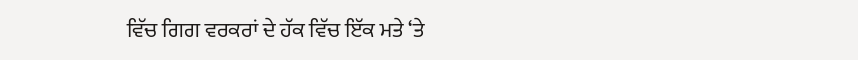ਵਿੱਚ ਗਿਗ ਵਰਕਰਾਂ ਦੇ ਹੱਕ ਵਿੱਚ ਇੱਕ ਮਤੇ ‘ਤੇ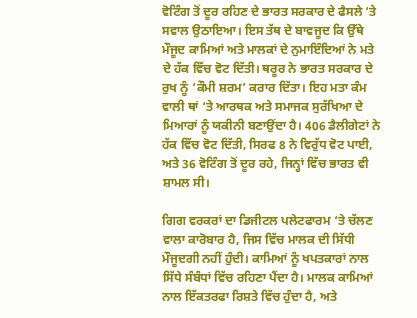ਵੋਟਿੰਗ ਤੋਂ ਦੂਰ ਰਹਿਣ ਦੇ ਭਾਰਤ ਸਰਕਾਰ ਦੇ ਫੈਸਲੇ ‘ਤੇ ਸਵਾਲ ਉਠਾਇਆ। ਇਸ ਤੱਥ ਦੇ ਬਾਵਜੂਦ ਕਿ ਉੱਥੇ ਮੌਜੂਦ ਕਾਮਿਆਂ ਅਤੇ ਮਾਲਕਾਂ ਦੇ ਨੁਮਾਇੰਦਿਆਂ ਨੇ ਮਤੇ ਦੇ ਹੱਕ ਵਿੱਚ ਵੋਟ ਦਿੱਤੀ। ਥਰੂਰ ਨੇ ਭਾਰਤ ਸਰਕਾਰ ਦੇ ਰੁਖ ਨੂੰ ‘ਕੌਮੀ ਸ਼ਰਮ’ ਕਰਾਰ ਦਿੱਤਾ। ਇਹ ਮਤਾ ਕੰਮ ਵਾਲੀ ਥਾਂ ‘ਤੇ ਆਰਥਕ ਅਤੇ ਸਮਾਜਕ ਸੁਰੱਖਿਆ ਦੇ ਮਿਆਰਾਂ ਨੂੰ ਯਕੀਨੀ ਬਣਾਉਂਦਾ ਹੈ। 406 ਡੈਲੀਗੇਟਾਂ ਨੇ ਹੱਕ ਵਿੱਚ ਵੋਟ ਦਿੱਤੀ, ਸਿਰਫ 8 ਨੇ ਵਿਰੁੱਧ ਵੋਟ ਪਾਈ, ਅਤੇ 36 ਵੋਟਿੰਗ ਤੋਂ ਦੂਰ ਰਹੇ, ਜਿਨ੍ਹਾਂ ਵਿੱਚ ਭਾਰਤ ਵੀ ਸ਼ਾਮਲ ਸੀ।

ਗਿਗ ਵਰਕਰਾਂ ਦਾ ਡਿਜੀਟਲ ਪਲੇਟਫਾਰਮ ‘ਤੇ ਚੱਲਣ ਵਾਲਾ ਕਾਰੋਬਾਰ ਹੈ, ਜਿਸ ਵਿੱਚ ਮਾਲਕ ਦੀ ਸਿੱਧੀ ਮੌਜੂਦਗੀ ਨਹੀਂ ਹੁੰਦੀ। ਕਾਮਿਆਂ ਨੂੰ ਖਪਤਕਾਰਾਂ ਨਾਲ ਸਿੱਧੇ ਸੰਬੰਧਾਂ ਵਿੱਚ ਰਹਿਣਾ ਪੈਂਦਾ ਹੈ। ਮਾਲਕ ਕਾਮਿਆਂ ਨਾਲ ਇੱਕਤਰਫਾ ਰਿਸ਼ਤੇ ਵਿੱਚ ਹੁੰਦਾ ਹੈ, ਅਤੇ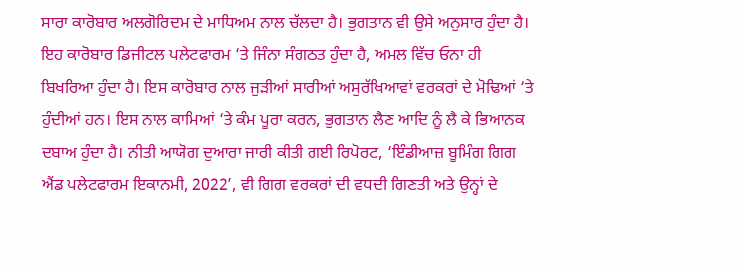ਸਾਰਾ ਕਾਰੋਬਾਰ ਅਲਗੋਰਿਦਮ ਦੇ ਮਾਧਿਅਮ ਨਾਲ ਚੱਲਦਾ ਹੈ। ਭੁਗਤਾਨ ਵੀ ਉਸੇ ਅਨੁਸਾਰ ਹੁੰਦਾ ਹੈ। ਇਹ ਕਾਰੋਬਾਰ ਡਿਜੀਟਲ ਪਲੇਟਫਾਰਮ ‘ਤੇ ਜਿੰਨਾ ਸੰਗਠਤ ਹੁੰਦਾ ਹੈ, ਅਮਲ ਵਿੱਚ ਓਨਾ ਹੀ ਬਿਖਰਿਆ ਹੁੰਦਾ ਹੈ। ਇਸ ਕਾਰੋਬਾਰ ਨਾਲ ਜੁੜੀਆਂ ਸਾਰੀਆਂ ਅਸੁਰੱਖਿਆਵਾਂ ਵਰਕਰਾਂ ਦੇ ਮੋਢਿਆਂ ‘ਤੇ ਹੁੰਦੀਆਂ ਹਨ। ਇਸ ਨਾਲ ਕਾਮਿਆਂ ‘ਤੇ ਕੰਮ ਪੂਰਾ ਕਰਨ, ਭੁਗਤਾਨ ਲੈਣ ਆਦਿ ਨੂੰ ਲੈ ਕੇ ਭਿਆਨਕ ਦਬਾਅ ਹੁੰਦਾ ਹੈ। ਨੀਤੀ ਆਯੋਗ ਦੁਆਰਾ ਜਾਰੀ ਕੀਤੀ ਗਈ ਰਿਪੋਰਟ, ‘ਇੰਡੀਆਜ਼ ਬੂਮਿੰਗ ਗਿਗ ਐਂਡ ਪਲੇਟਫਾਰਮ ਇਕਾਨਮੀ, 2022’, ਵੀ ਗਿਗ ਵਰਕਰਾਂ ਦੀ ਵਧਦੀ ਗਿਣਤੀ ਅਤੇ ਉਨ੍ਹਾਂ ਦੇ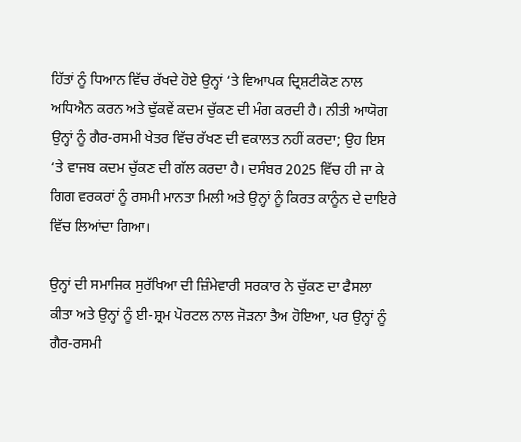ਹਿੱਤਾਂ ਨੂੰ ਧਿਆਨ ਵਿੱਚ ਰੱਖਦੇ ਹੋਏ ਉਨ੍ਹਾਂ ‘ਤੇ ਵਿਆਪਕ ਦ੍ਰਿਸ਼ਟੀਕੋਣ ਨਾਲ ਅਧਿਐਨ ਕਰਨ ਅਤੇ ਢੁੱਕਵੇਂ ਕਦਮ ਚੁੱਕਣ ਦੀ ਮੰਗ ਕਰਦੀ ਹੈ। ਨੀਤੀ ਆਯੋਗ ਉਨ੍ਹਾਂ ਨੂੰ ਗੈਰ-ਰਸਮੀ ਖੇਤਰ ਵਿੱਚ ਰੱਖਣ ਦੀ ਵਕਾਲਤ ਨਹੀਂ ਕਰਦਾ; ਉਹ ਇਸ ‘ਤੇ ਵਾਜਬ ਕਦਮ ਚੁੱਕਣ ਦੀ ਗੱਲ ਕਰਦਾ ਹੈ। ਦਸੰਬਰ 2025 ਵਿੱਚ ਹੀ ਜਾ ਕੇ ਗਿਗ ਵਰਕਰਾਂ ਨੂੰ ਰਸਮੀ ਮਾਨਤਾ ਮਿਲੀ ਅਤੇ ਉਨ੍ਹਾਂ ਨੂੰ ਕਿਰਤ ਕਾਨੂੰਨ ਦੇ ਦਾਇਰੇ ਵਿੱਚ ਲਿਆਂਦਾ ਗਿਆ।

ਉਨ੍ਹਾਂ ਦੀ ਸਮਾਜਿਕ ਸੁਰੱਖਿਆ ਦੀ ਜ਼ਿੰਮੇਵਾਰੀ ਸਰਕਾਰ ਨੇ ਚੁੱਕਣ ਦਾ ਫੈਸਲਾ ਕੀਤਾ ਅਤੇ ਉਨ੍ਹਾਂ ਨੂੰ ਈ-ਸ਼੍ਰਮ ਪੋਰਟਲ ਨਾਲ ਜੋੜਨਾ ਤੈਅ ਹੋਇਆ, ਪਰ ਉਨ੍ਹਾਂ ਨੂੰ ਗੈਰ-ਰਸਮੀ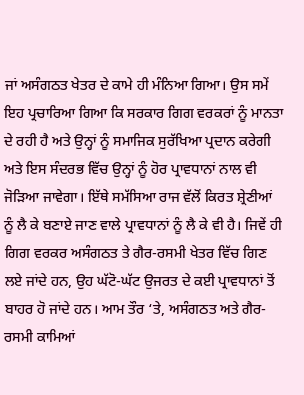ਜਾਂ ਅਸੰਗਠਤ ਖੇਤਰ ਦੇ ਕਾਮੇ ਹੀ ਮੰਨਿਆ ਗਿਆ। ਉਸ ਸਮੇਂ ਇਹ ਪ੍ਰਚਾਰਿਆ ਗਿਆ ਕਿ ਸਰਕਾਰ ਗਿਗ ਵਰਕਰਾਂ ਨੂੰ ਮਾਨਤਾ ਦੇ ਰਹੀ ਹੈ ਅਤੇ ਉਨ੍ਹਾਂ ਨੂੰ ਸਮਾਜਿਕ ਸੁਰੱਖਿਆ ਪ੍ਰਦਾਨ ਕਰੇਗੀ ਅਤੇ ਇਸ ਸੰਦਰਭ ਵਿੱਚ ਉਨ੍ਹਾਂ ਨੂੰ ਹੋਰ ਪ੍ਰਾਵਧਾਨਾਂ ਨਾਲ ਵੀ ਜੋੜਿਆ ਜਾਵੇਗਾ। ਇੱਥੇ ਸਮੱਸਿਆ ਰਾਜ ਵੱਲੋਂ ਕਿਰਤ ਸ਼੍ਰੇਣੀਆਂ ਨੂੰ ਲੈ ਕੇ ਬਣਾਏ ਜਾਣ ਵਾਲੇ ਪ੍ਰਾਵਧਾਨਾਂ ਨੂੰ ਲੈ ਕੇ ਵੀ ਹੈ। ਜਿਵੇਂ ਹੀ ਗਿਗ ਵਰਕਰ ਅਸੰਗਠਤ ਤੇ ਗੈਰ-ਰਸਮੀ ਖੇਤਰ ਵਿੱਚ ਗਿਣ ਲਏ ਜਾਂਦੇ ਹਨ, ਉਹ ਘੱਟੋ-ਘੱਟ ਉਜਰਤ ਦੇ ਕਈ ਪ੍ਰਾਵਧਾਨਾਂ ਤੋਂ ਬਾਹਰ ਹੋ ਜਾਂਦੇ ਹਨ। ਆਮ ਤੌਰ ‘ਤੇ, ਅਸੰਗਠਤ ਅਤੇ ਗੈਰ-ਰਸਮੀ ਕਾਮਿਆਂ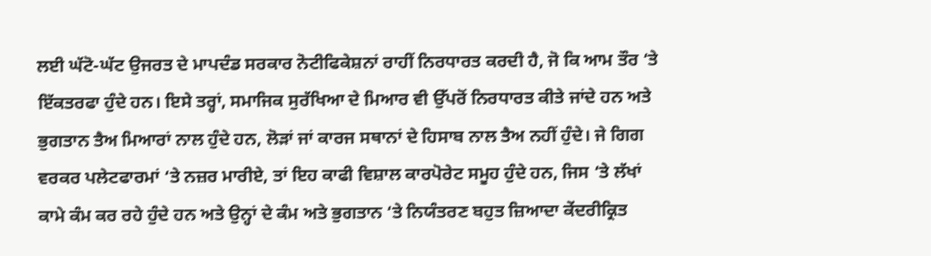ਲਈ ਘੱਟੋ-ਘੱਟ ਉਜਰਤ ਦੇ ਮਾਪਦੰਡ ਸਰਕਾਰ ਨੋਟੀਫਿਕੇਸ਼ਨਾਂ ਰਾਹੀਂ ਨਿਰਧਾਰਤ ਕਰਦੀ ਹੈ, ਜੋ ਕਿ ਆਮ ਤੌਰ ‘ਤੇ ਇੱਕਤਰਫਾ ਹੁੰਦੇ ਹਨ। ਇਸੇ ਤਰ੍ਹਾਂ, ਸਮਾਜਿਕ ਸੁਰੱਖਿਆ ਦੇ ਮਿਆਰ ਵੀ ਉੱਪਰੋਂ ਨਿਰਧਾਰਤ ਕੀਤੇ ਜਾਂਦੇ ਹਨ ਅਤੇ ਭੁਗਤਾਨ ਤੈਅ ਮਿਆਰਾਂ ਨਾਲ ਹੁੰਦੇ ਹਨ, ਲੋੜਾਂ ਜਾਂ ਕਾਰਜ ਸਥਾਨਾਂ ਦੇ ਹਿਸਾਬ ਨਾਲ ਤੈਅ ਨਹੀਂ ਹੁੰਦੇ। ਜੇ ਗਿਗ ਵਰਕਰ ਪਲੇਟਫਾਰਮਾਂ ‘ਤੇ ਨਜ਼ਰ ਮਾਰੀਏ, ਤਾਂ ਇਹ ਕਾਫੀ ਵਿਸ਼ਾਲ ਕਾਰਪੋਰੇਟ ਸਮੂਹ ਹੁੰਦੇ ਹਨ, ਜਿਸ ‘ਤੇ ਲੱਖਾਂ ਕਾਮੇ ਕੰਮ ਕਰ ਰਹੇ ਹੁੰਦੇ ਹਨ ਅਤੇ ਉਨ੍ਹਾਂ ਦੇ ਕੰਮ ਅਤੇ ਭੁਗਤਾਨ ‘ਤੇ ਨਿਯੰਤਰਣ ਬਹੁਤ ਜ਼ਿਆਦਾ ਕੇਂਦਰੀਕ੍ਰਿਤ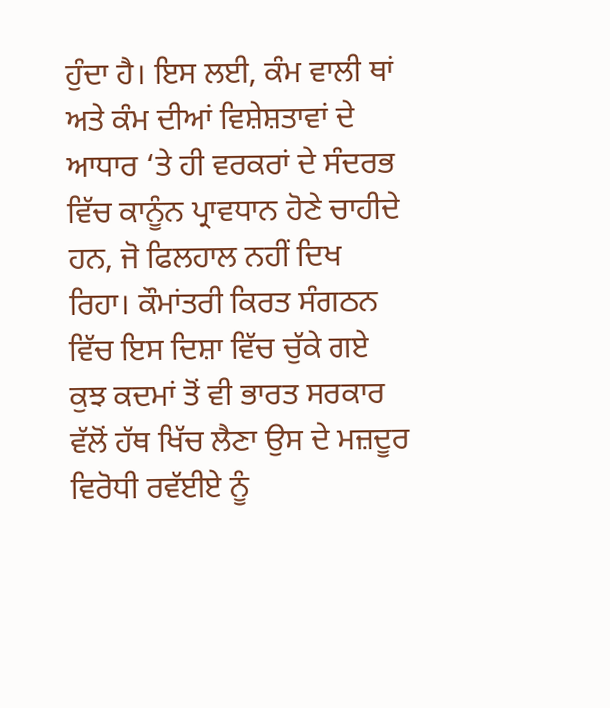ਹੁੰਦਾ ਹੈ। ਇਸ ਲਈ, ਕੰਮ ਵਾਲੀ ਥਾਂ ਅਤੇ ਕੰਮ ਦੀਆਂ ਵਿਸ਼ੇਸ਼ਤਾਵਾਂ ਦੇ ਆਧਾਰ ‘ਤੇ ਹੀ ਵਰਕਰਾਂ ਦੇ ਸੰਦਰਭ ਵਿੱਚ ਕਾਨੂੰਨ ਪ੍ਰਾਵਧਾਨ ਹੋਣੇ ਚਾਹੀਦੇ ਹਨ, ਜੋ ਫਿਲਹਾਲ ਨਹੀਂ ਦਿਖ ਰਿਹਾ। ਕੌਮਾਂਤਰੀ ਕਿਰਤ ਸੰਗਠਨ ਵਿੱਚ ਇਸ ਦਿਸ਼ਾ ਵਿੱਚ ਚੁੱਕੇ ਗਏ ਕੁਝ ਕਦਮਾਂ ਤੋਂ ਵੀ ਭਾਰਤ ਸਰਕਾਰ ਵੱਲੋਂ ਹੱਥ ਖਿੱਚ ਲੈਣਾ ਉਸ ਦੇ ਮਜ਼ਦੂਰ ਵਿਰੋਧੀ ਰਵੱਈਏ ਨੂੰ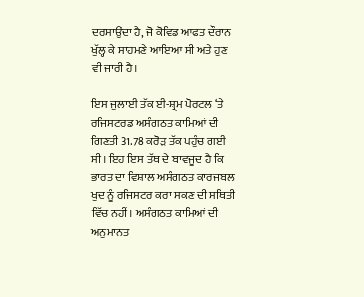ਦਰਸਾਉਂਦਾ ਹੈ, ਜੋ ਕੋਵਿਡ ਆਫਤ ਦੌਰਾਨ ਖੁੱਲ੍ਹ ਕੇ ਸਾਹਮਣੇ ਆਇਆ ਸੀ ਅਤੇ ਹੁਣ ਵੀ ਜਾਰੀ ਹੈ।

ਇਸ ਜੁਲਾਈ ਤੱਕ ਈ-ਸ਼੍ਰਮ ਪੋਰਟਲ ‘ਤੇ ਰਜਿਸਟਰਡ ਅਸੰਗਠਤ ਕਾਮਿਆਂ ਦੀ ਗਿਣਤੀ 31.78 ਕਰੋੜ ਤੱਕ ਪਹੁੰਚ ਗਈ ਸੀ। ਇਹ ਇਸ ਤੱਥ ਦੇ ਬਾਵਜੂਦ ਹੈ ਕਿ ਭਾਰਤ ਦਾ ਵਿਸ਼ਾਲ ਅਸੰਗਠਤ ਕਾਰਜਬਲ ਖੁਦ ਨੂੰ ਰਜਿਸਟਰ ਕਰਾ ਸਕਣ ਦੀ ਸਥਿਤੀ ਵਿੱਚ ਨਹੀਂ। ਅਸੰਗਠਤ ਕਾਮਿਆਂ ਦੀ ਅਨੁਮਾਨਤ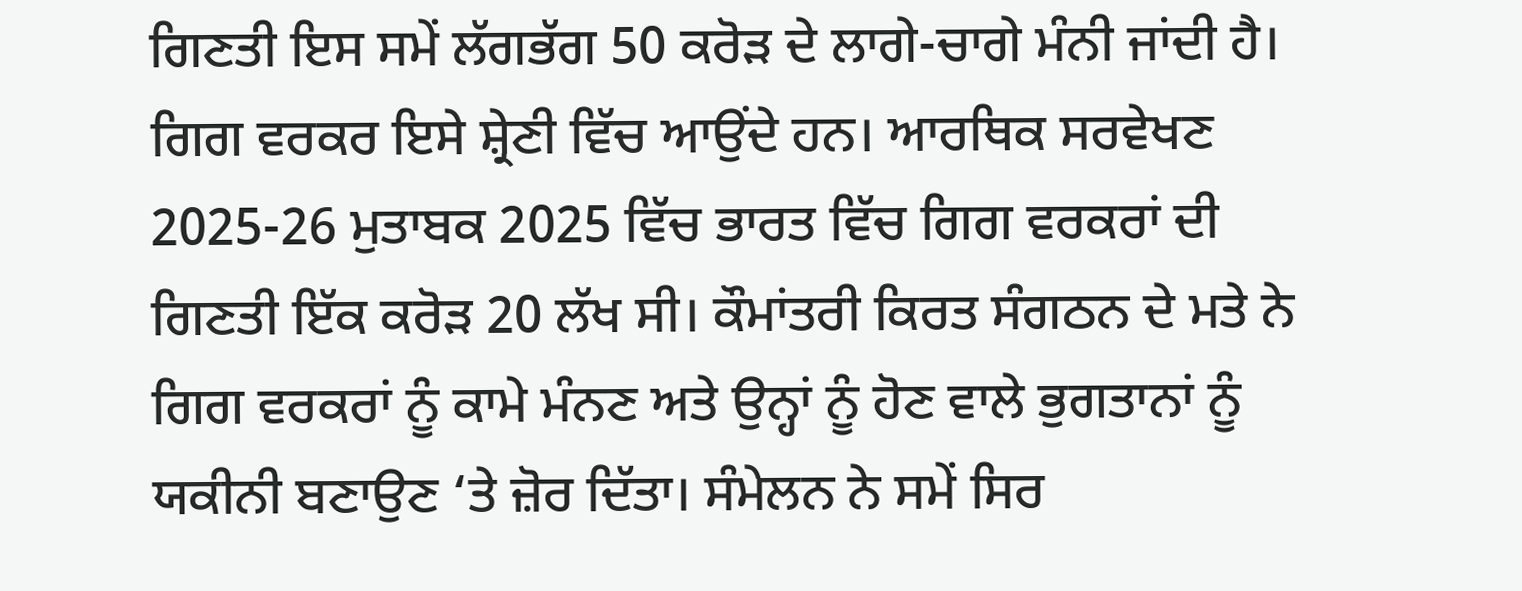ਗਿਣਤੀ ਇਸ ਸਮੇਂ ਲੱਗਭੱਗ 50 ਕਰੋੜ ਦੇ ਲਾਗੇ-ਚਾਗੇ ਮੰਨੀ ਜਾਂਦੀ ਹੈ। ਗਿਗ ਵਰਕਰ ਇਸੇ ਸ਼੍ਰੇਣੀ ਵਿੱਚ ਆਉਂਦੇ ਹਨ। ਆਰਥਿਕ ਸਰਵੇਖਣ 2025-26 ਮੁਤਾਬਕ 2025 ਵਿੱਚ ਭਾਰਤ ਵਿੱਚ ਗਿਗ ਵਰਕਰਾਂ ਦੀ ਗਿਣਤੀ ਇੱਕ ਕਰੋੜ 20 ਲੱਖ ਸੀ। ਕੌਮਾਂਤਰੀ ਕਿਰਤ ਸੰਗਠਨ ਦੇ ਮਤੇ ਨੇ ਗਿਗ ਵਰਕਰਾਂ ਨੂੰ ਕਾਮੇ ਮੰਨਣ ਅਤੇ ਉਨ੍ਹਾਂ ਨੂੰ ਹੋਣ ਵਾਲੇ ਭੁਗਤਾਨਾਂ ਨੂੰ ਯਕੀਨੀ ਬਣਾਉਣ ‘ਤੇ ਜ਼ੋਰ ਦਿੱਤਾ। ਸੰਮੇਲਨ ਨੇ ਸਮੇਂ ਸਿਰ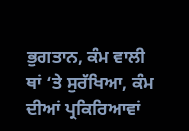ਭੁਗਤਾਨ, ਕੰਮ ਵਾਲੀ ਥਾਂ ‘ਤੇ ਸੁਰੱਖਿਆ, ਕੰਮ ਦੀਆਂ ਪ੍ਰਕਿਰਿਆਵਾਂ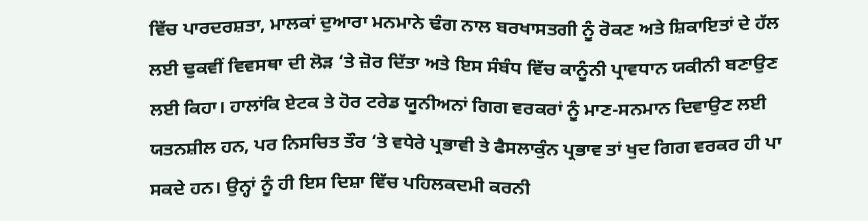ਵਿੱਚ ਪਾਰਦਰਸ਼ਤਾ, ਮਾਲਕਾਂ ਦੁਆਰਾ ਮਨਮਾਨੇ ਢੰਗ ਨਾਲ ਬਰਖਾਸਤਗੀ ਨੂੰ ਰੋਕਣ ਅਤੇ ਸ਼ਿਕਾਇਤਾਂ ਦੇ ਹੱਲ ਲਈ ਢੁਕਵੀਂ ਵਿਵਸਥਾ ਦੀ ਲੋੜ ‘ਤੇ ਜ਼ੋਰ ਦਿੱਤਾ ਅਤੇ ਇਸ ਸੰਬੰਧ ਵਿੱਚ ਕਾਨੂੰਨੀ ਪ੍ਰਾਵਧਾਨ ਯਕੀਨੀ ਬਣਾਉਣ ਲਈ ਕਿਹਾ। ਹਾਲਾਂਕਿ ਏਟਕ ਤੇ ਹੋਰ ਟਰੇਡ ਯੂਨੀਅਨਾਂ ਗਿਗ ਵਰਕਰਾਂ ਨੂੰ ਮਾਣ-ਸਨਮਾਨ ਦਿਵਾਉਣ ਲਈ ਯਤਨਸ਼ੀਲ ਹਨ, ਪਰ ਨਿਸਚਿਤ ਤੌਰ ‘ਤੇ ਵਧੇਰੇ ਪ੍ਰਭਾਵੀ ਤੇ ਫੈਸਲਾਕੁੰਨ ਪ੍ਰਭਾਵ ਤਾਂ ਖੁਦ ਗਿਗ ਵਰਕਰ ਹੀ ਪਾ ਸਕਦੇ ਹਨ। ਉਨ੍ਹਾਂ ਨੂੰ ਹੀ ਇਸ ਦਿਸ਼ਾ ਵਿੱਚ ਪਹਿਲਕਦਮੀ ਕਰਨੀ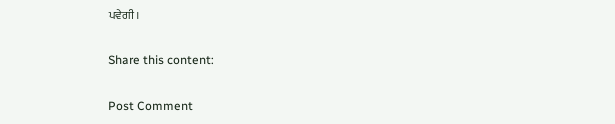ਪਵੇਗੀ।

Share this content:

Post Comment